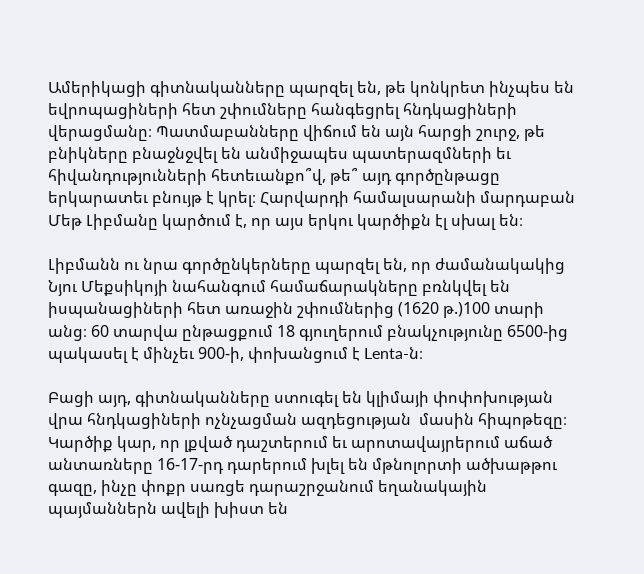Ամերիկացի գիտնականները պարզել են, թե կոնկրետ ինչպես են եվրոպացիների հետ շփումները հանգեցրել հնդկացիների վերացմանը։ Պատմաբանները վիճում են այն հարցի շուրջ, թե բնիկները բնաջնջվել են անմիջապես պատերազմների եւ հիվանդությունների հետեւանքո՞վ, թե՞ այդ գործընթացը երկարատեւ բնույթ է կրել։ Հարվարդի համալսարանի մարդաբան Մեթ Լիբմանը կարծում է, որ այս երկու կարծիքն էլ սխալ են։

Լիբմանն ու նրա գործընկերները պարզել են, որ ժամանակակից Նյու Մեքսիկոյի նահանգում համաճարակները բռնկվել են իսպանացիների հետ առաջին շփումներից (1620 թ.)100 տարի անց։ 60 տարվա ընթացքում 18 գյուղերում բնակչությունը 6500-ից պակասել է մինչեւ 900-ի, փոխանցում է Lenta-ն։

Բացի այդ, գիտնականները ստուգել են կլիմայի փոփոխության վրա հնդկացիների ոչնչացման ազդեցության  մասին հիպոթեզը։ Կարծիք կար, որ լքված դաշտերում եւ արոտավայրերում աճած անտառները 16-17-րդ դարերում խլել են մթնոլորտի ածխաթթու գազը, ինչը փոքր սառցե դարաշրջանում եղանակային պայմաններն ավելի խիստ են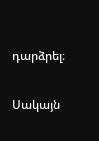դարձրել։

Սակայն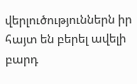վերլուծություններն իր հայտ են բերել ավելի բարդ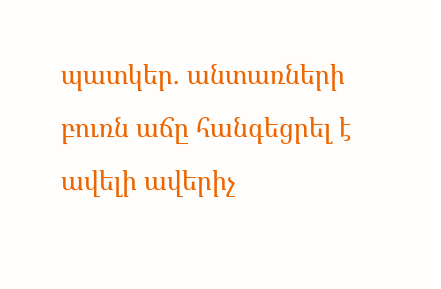պատկեր. անտառների բուռն աճը հանգեցրել է ավելի ավերիչ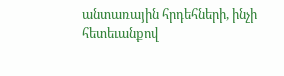անտառային հրդեհների, ինչի հետեւանքով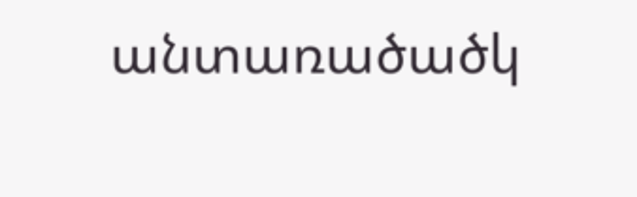անտառածածկ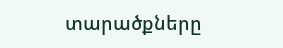տարածքները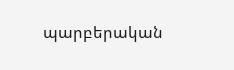պարբերական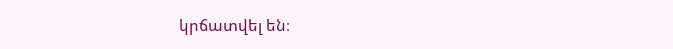կրճատվել են։